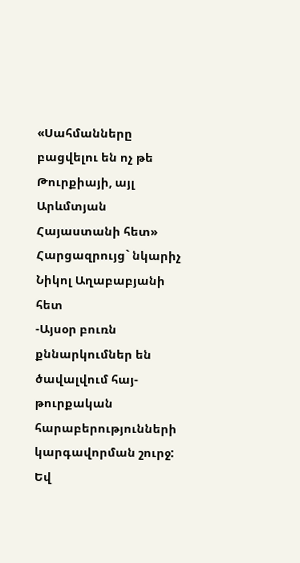«Սահմանները բացվելու են ոչ թե Թուրքիայի, այլ Արևմտյան Հայաստանի հետ»
Հարցազրույց` նկարիչ Նիկոլ Աղաբաբյանի հետ
-Այսօր բուռն քննարկումներ են ծավալվում հայ-թուրքական հարաբերությունների կարգավորման շուրջ: Եվ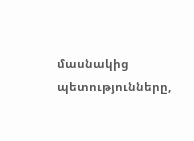մասնակից պետությունները,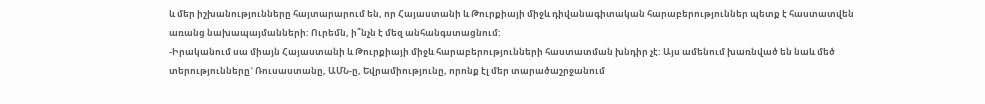և մեր իշխանությունները հայտարարում են, որ Հայաստանի և Թուրքիայի միջև դիվանագիտական հարաբերություններ պետք է հաստատվեն առանց նախապայմանների: Ուրեմն, ի՞նչն է մեզ անհանգստացնում:
-Իրականում սա միայն Հայաստանի և Թուրքիայի միջև հարաբերությունների հաստատման խնդիր չէ: Այս ամենում խառնված են նաև մեծ տերությունները` Ռուսաստանը, ԱՄՆ-ը, Եվրամիությունը, որոնք էլ մեր տարածաշրջանում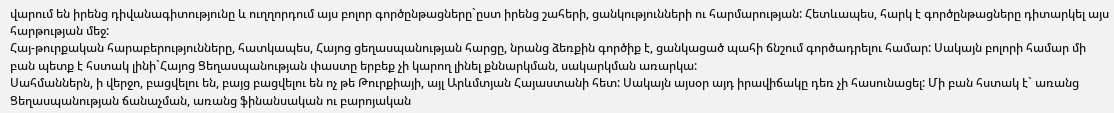վարում են իրենց դիվանագիտությունը և ուղղորդում այս բոլոր գործընթացները`ըստ իրենց շահերի, ցանկությունների ու հարմարության: Հետևապես, հարկ է գործընթացները դիտարկել այս հարթության մեջ:
Հայ-թուրքական հարաբերությունները, հատկապես, Հայոց ցեղասպանության հարցը, նրանց ձեռքին գործիք է, ցանկացած պահի ճնշում գործադրելու համար: Սակայն բոլորի համար մի բան պետք է հստակ լինի`Հայոց Ցեղասպանության փաստը երբեք չի կարող լինել քննարկման, սակարկման առարկա:
Սահմաններն, ի վերջո, բացվելու են, բայց բացվելու են ոչ թե Թուրքիայի, այլ Արևմտյան Հայաստանի հետ: Սակայն այսօր այդ իրավիճակը դեռ չի հասունացել: Մի բան հստակ է` առանց Ցեղասպանության ճանաչման, առանց ֆինանսական ու բարոյական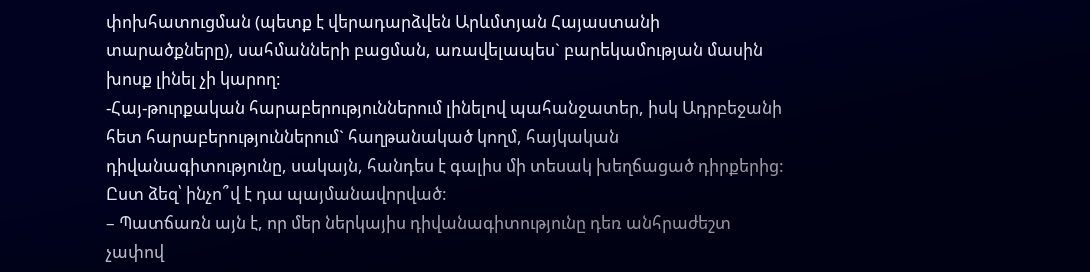փոխհատուցման (պետք է վերադարձվեն Արևմտյան Հայաստանի տարածքները), սահմանների բացման, առավելապես` բարեկամության մասին խոսք լինել չի կարող:
-Հայ-թուրքական հարաբերություններում լինելով պահանջատեր, իսկ Ադրբեջանի հետ հարաբերություններում` հաղթանակած կողմ, հայկական դիվանագիտությունը, սակայն, հանդես է գալիս մի տեսակ խեղճացած դիրքերից: Ըստ ձեզ՝ ինչո՞վ է դա պայմանավորված:
– Պատճառն այն է, որ մեր ներկայիս դիվանագիտությունը դեռ անհրաժեշտ չափով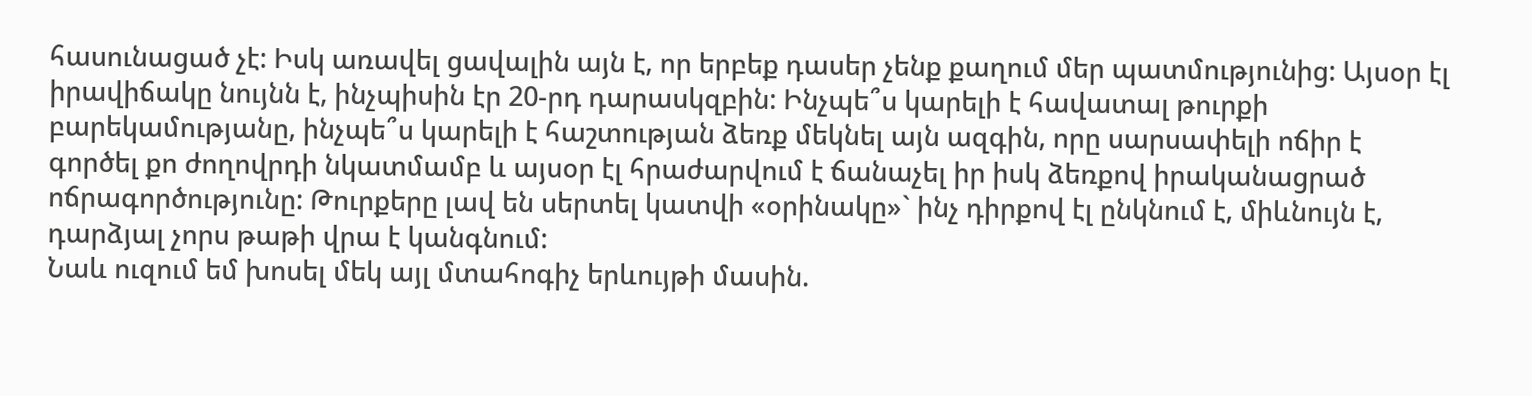հասունացած չէ: Իսկ առավել ցավալին այն է, որ երբեք դասեր չենք քաղում մեր պատմությունից: Այսօր էլ իրավիճակը նույնն է, ինչպիսին էր 20-րդ դարասկզբին: Ինչպե՞ս կարելի է հավատալ թուրքի բարեկամությանը, ինչպե՞ս կարելի է հաշտության ձեռք մեկնել այն ազգին, որը սարսափելի ոճիր է գործել քո ժողովրդի նկատմամբ և այսօր էլ հրաժարվում է ճանաչել իր իսկ ձեռքով իրականացրած ոճրագործությունը: Թուրքերը լավ են սերտել կատվի «օրինակը»` ինչ դիրքով էլ ընկնում է, միևնույն է, դարձյալ չորս թաթի վրա է կանգնում:
Նաև ուզում եմ խոսել մեկ այլ մտահոգիչ երևույթի մասին.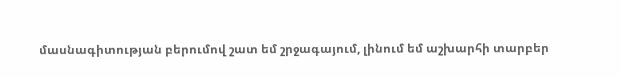մասնագիտության բերումով շատ եմ շրջագայում, լինում եմ աշխարհի տարբեր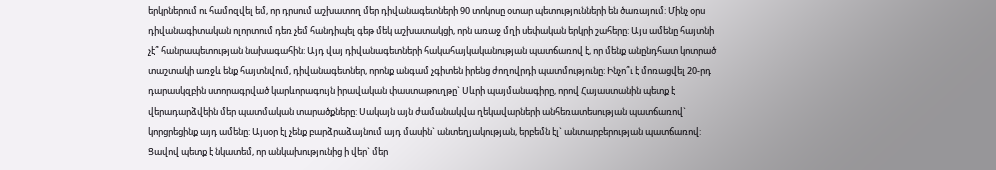երկրներում ու համոզվել եմ, որ դրսում աշխատող մեր դիվանագետների 90 տոկոսը օտար պետությունների են ծառայում: Մինչ օրս դիվանագիտական ոլորտում դեռ չեմ հանդիպել գեթ մեկ աշխատակցի, որն առաջ մղի սեփական երկրի շահերը: Այս ամենը հայտնի չէ՞ հանրապետության նախագահին: Այդ վայ դիվանագետների հակահայկականության պատճառով է, որ մենք անընդհատ կոտրած տաշտակի առջև ենք հայտնվում, դիվանագետներ, որոնք անգամ չգիտեն իրենց ժողովրդի պատմությունը: Ինչո՞ւ է մոռացվել 20-րդ դարասկզբին ստորագրված կարևորագույն իրավական փաստաթուղթը` Սևրի պայմանագիրը, որով Հայաստանին պետք է վերադարձվեին մեր պատմական տարածքները: Սակայն այն ժամանակվա ղեկավարների անհեռատեսության պատճառով` կորցրեցինք այդ ամենը: Այսօր էլ չենք բարձրաձայնում այդ մասին` անտեղյակության, երբեմն էլ` անտարբերության պատճառով: Ցավով պետք է նկատեմ, որ անկախությունից ի վեր` մեր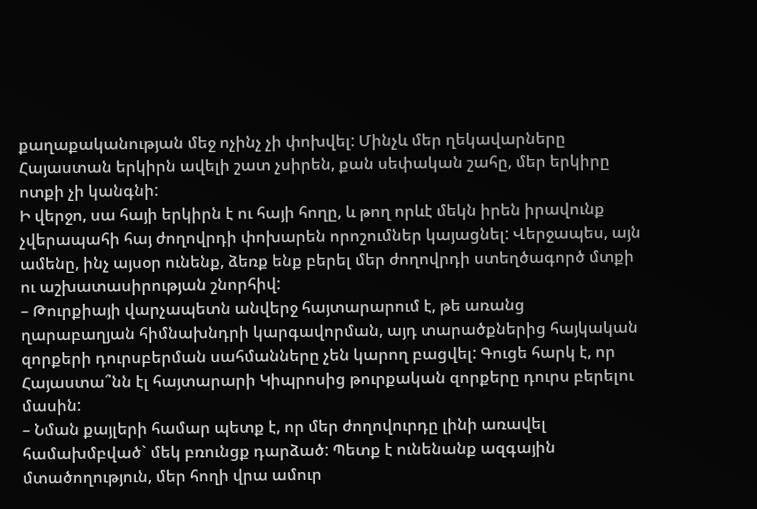քաղաքականության մեջ ոչինչ չի փոխվել: Մինչև մեր ղեկավարները Հայաստան երկիրն ավելի շատ չսիրեն, քան սեփական շահը, մեր երկիրը ոտքի չի կանգնի:
Ի վերջո, սա հայի երկիրն է ու հայի հողը, և թող որևէ մեկն իրեն իրավունք չվերապահի հայ ժողովրդի փոխարեն որոշումներ կայացնել: Վերջապես, այն ամենը, ինչ այսօր ունենք, ձեռք ենք բերել մեր ժողովրդի ստեղծագործ մտքի ու աշխատասիրության շնորհիվ:
– Թուրքիայի վարչապետն անվերջ հայտարարում է, թե առանց ղարաբաղյան հիմնախնդրի կարգավորման, այդ տարածքներից հայկական զորքերի դուրսբերման սահմանները չեն կարող բացվել: Գուցե հարկ է, որ Հայաստա՞նն էլ հայտարարի Կիպրոսից թուրքական զորքերը դուրս բերելու մասին:
– Նման քայլերի համար պետք է, որ մեր ժողովուրդը լինի առավել համախմբված` մեկ բռունցք դարձած: Պետք է ունենանք ազգային մտածողություն, մեր հողի վրա ամուր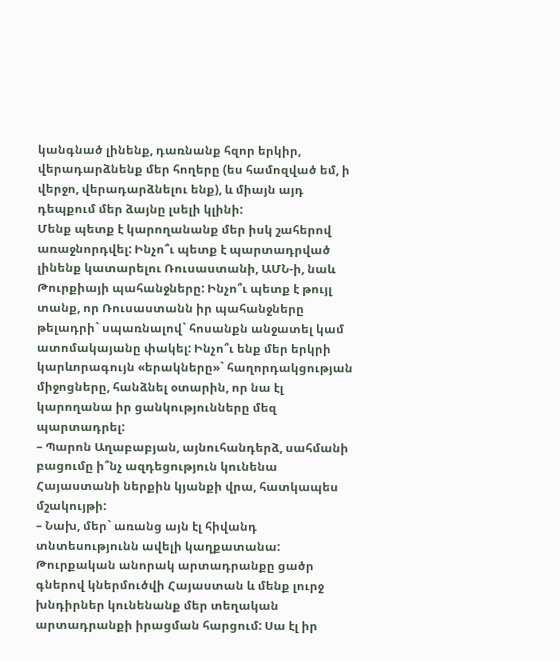կանգնած լինենք, դառնանք հզոր երկիր, վերադարձնենք մեր հողերը (ես համոզված եմ, ի վերջո, վերադարձնելու ենք), և միայն այդ դեպքում մեր ձայնը լսելի կլինի:
Մենք պետք է կարողանանք մեր իսկ շահերով առաջնորդվել: Ինչո՞ւ պետք է պարտադրված լինենք կատարելու Ռուսաստանի, ԱՄՆ-ի, նաև Թուրքիայի պահանջները: Ինչո՞ւ պետք է թույլ տանք, որ Ռուսաստանն իր պահանջները թելադրի` սպառնալով` հոսանքն անջատել կամ ատոմակայանը փակել: Ինչո՞ւ ենք մեր երկրի կարևորագույն «երակները»` հաղորդակցության միջոցները, հանձնել օտարին, որ նա էլ կարողանա իր ցանկությունները մեզ պարտադրել:
– Պարոն Աղաբաբյան, այնուհանդերձ, սահմանի բացումը ի՞նչ ազդեցություն կունենա Հայաստանի ներքին կյանքի վրա, հատկապես մշակույթի:
– Նախ, մեր` առանց այն էլ հիվանդ տնտեսությունն ավելի կաղքատանա: Թուրքական անորակ արտադրանքը ցածր գներով կներմուծվի Հայաստան և մենք լուրջ խնդիրներ կունենանք մեր տեղական արտադրանքի իրացման հարցում: Սա էլ իր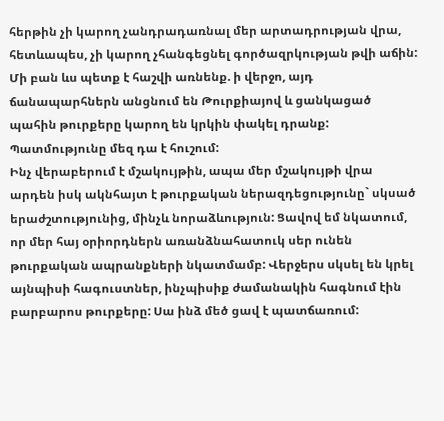հերթին չի կարող չանդրադառնալ մեր արտադրության վրա, հետևապես, չի կարող չհանգեցնել գործազրկության թվի աճին:
Մի բան ևս պետք է հաշվի առնենք. ի վերջո, այդ ճանապարհներն անցնում են Թուրքիայով և ցանկացած պահին թուրքերը կարող են կրկին փակել դրանք: Պատմությունը մեզ դա է հուշում:
Ինչ վերաբերում է մշակույթին, ապա մեր մշակույթի վրա արդեն իսկ ակնհայտ է թուրքական ներազդեցությունը` սկսած երաժշտությունից, մինչև նորաձևություն: Ցավով եմ նկատում, որ մեր հայ օրիորդներն առանձնահատուկ սեր ունեն թուրքական ապրանքների նկատմամբ: Վերջերս սկսել են կրել այնպիսի հագուստներ, ինչպիսիք ժամանակին հագնում էին բարբարոս թուրքերը: Սա ինձ մեծ ցավ է պատճառում: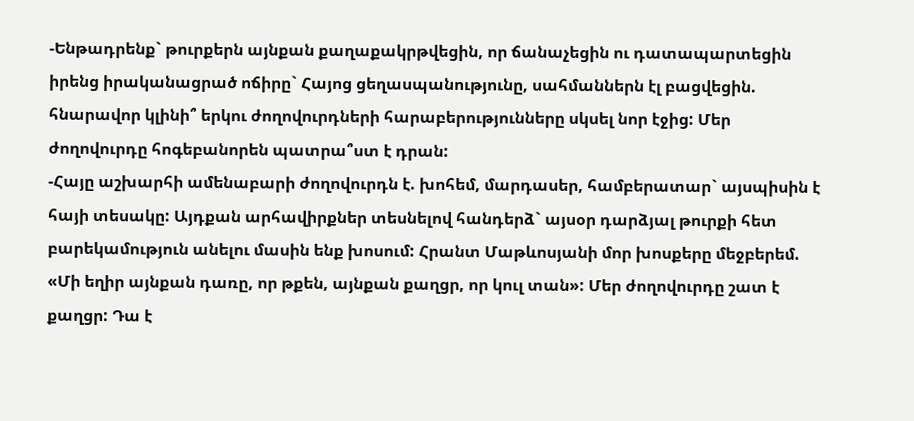-Ենթադրենք` թուրքերն այնքան քաղաքակրթվեցին, որ ճանաչեցին ու դատապարտեցին իրենց իրականացրած ոճիրը` Հայոց ցեղասպանությունը, սահմաններն էլ բացվեցին. հնարավոր կլինի՞ երկու ժողովուրդների հարաբերությունները սկսել նոր էջից: Մեր ժողովուրդը հոգեբանորեն պատրա՞ստ է դրան:
-Հայը աշխարհի ամենաբարի ժողովուրդն է. խոհեմ, մարդասեր, համբերատար` այսպիսին է հայի տեսակը: Այդքան արհավիրքներ տեսնելով հանդերձ` այսօր դարձյալ թուրքի հետ բարեկամություն անելու մասին ենք խոսում: Հրանտ Մաթևոսյանի մոր խոսքերը մեջբերեմ. «Մի եղիր այնքան դառը, որ թքեն, այնքան քաղցր, որ կուլ տան»: Մեր ժողովուրդը շատ է քաղցր: Դա է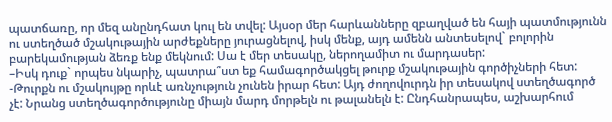պատճառը, որ մեզ անընդհատ կուլ են տվել: Այսօր մեր հարևանները զբաղված են հայի պատմությունն ու ստեղծած մշակութային արժեքները յուրացնելով, իսկ մենք, այդ ամենն անտեսելով` բոլորին բարեկամության ձեռք ենք մեկնում: Սա է մեր տեսակը, ներողամիտ ու մարդասեր:
–Իսկ դուք` որպես նկարիչ, պատրա՞ստ եք համագործակցել թուրք մշակութային գործիչների հետ:
-Թուրքն ու մշակույթը որևէ առնչություն չունեն իրար հետ: Այդ ժողովուրդն իր տեսակով ստեղծագործ չէ: Նրանց ստեղծագործությունը միայն մարդ մորթելն ու թալանելն է: Ընդհանրապես, աշխարհում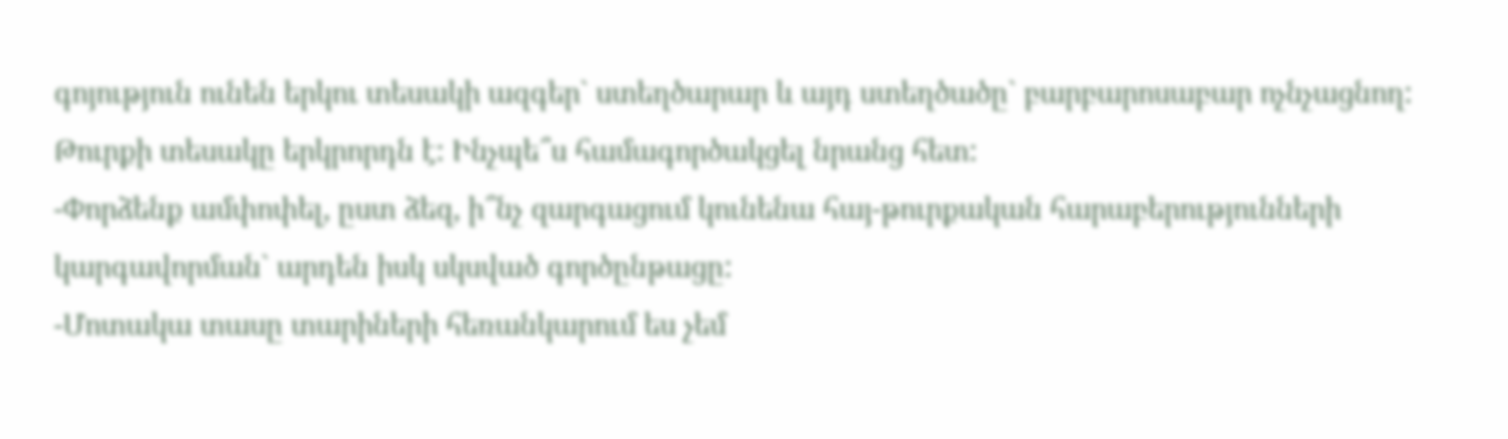գոյություն ունեն երկու տեսակի ազգեր` ստեղծարար և այդ ստեղծածը` բարբարոսաբար ոչնչացնող: Թուրքի տեսակը երկրորդն է: Ինչպե՞ս համագործակցել նրանց հետ:
-Փորձենք ամփոփել, ըստ ձեզ, ի՞նչ զարգացում կունենա հայ-թուրքական հարաբերությունների կարգավորման` արդեն իսկ սկսված գործընթացը:
-Մոտակա տասը տարիների հեռանկարում ես չեմ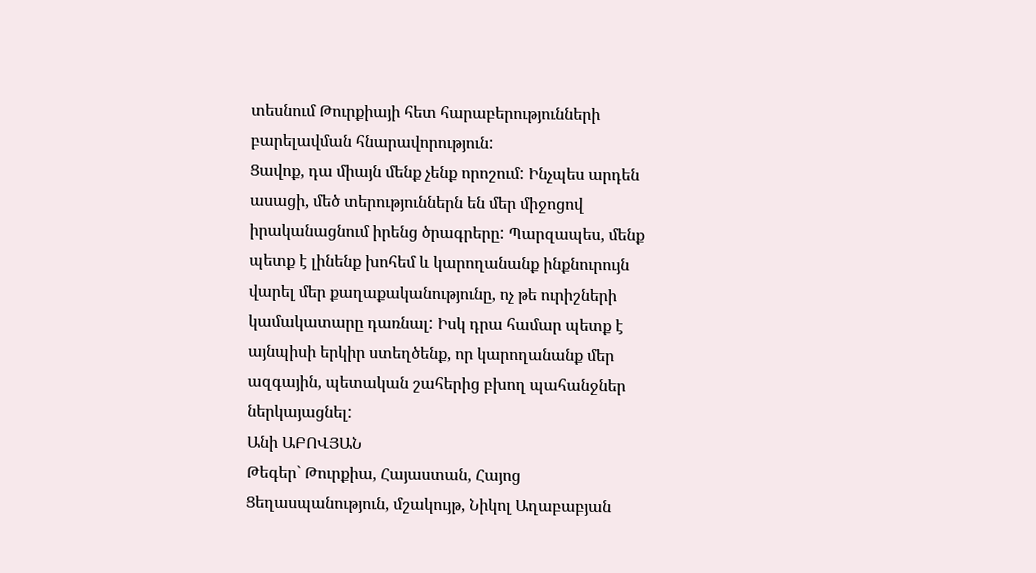տեսնում Թուրքիայի հետ հարաբերությունների բարելավման հնարավորություն:
Ցավոք, դա միայն մենք չենք որոշում: Ինչպես արդեն ասացի, մեծ տերություններն են մեր միջոցով իրականացնում իրենց ծրագրերը: Պարզապես, մենք պետք է լինենք խոհեմ և կարողանանք ինքնուրույն վարել մեր քաղաքականությունը, ոչ թե ուրիշների կամակատարը դառնալ: Իսկ դրա համար պետք է այնպիսի երկիր ստեղծենք, որ կարողանանք մեր ազգային, պետական շահերից բխող պահանջներ ներկայացնել:
Անի ԱԲՈՎՅԱՆ
Թեգեր` Թուրքիա, Հայաստան, Հայոց Ցեղասպանություն, մշակույթ, Նիկոլ Աղաբաբյան